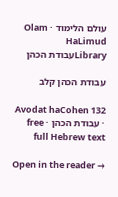עולם הלימוד · Olam HaLimud
Libraryעבודת הכהן

עבודת הכהן קלב

Avodat haCohen 132 · עבודת הכהן · free full Hebrew text

Open in the reader →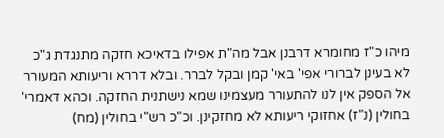מיהו כ"ז מחומרא דרבנן אבל מה"ת אפילו בדאיכא חזקה מתנגדת ג"כ לא בעינן לברורי אפי' באי' קמן ובקל לברר. ובלא דררא וריעותא המעורר אל הספק אין לנו להתעורר מעצמינו שמא נישתנית החזקה. וכהא דאמרי' בחולין (נ"ז) אחזוקי ריעותא לא מחזקינן. וכ"כ רש"י בחולין (מח)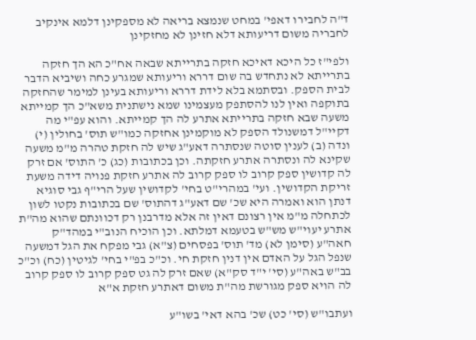ד"ה לחבירו דאפי' במחט שנמצא בריאה לא מספקינן דלמא אינקיב לחבריה משום דריעותא דלא חזינן לא מחזקינן

ולפי"ז כל היכא דאיכא חזקה בתרייתא שבאה אח"כ הא הך חזקה בתרייתא לא נתחדש בה שום דררא וריעותא שמגרע כחה ושיביא הדבר לבית הספק. ובסתמא בלא לידת דררא וריעותא בעינן למימר שהחזקה בתוקפה ואין לנו להסתפק מעצמינו שמא נישתנית משא"כ הך קמייתא משעה שבא חזקה בתרייתא אתרע לה הך קמייתא. והוא עפ"י מה דקיי"ל דמשנולד הספק לא מוקמינן אחזקה כמו"ש תוס' בחולין (י) ונדה (ב) לענין סוטה שנסתרה דאע"ג שיש לה חזקת טהרה מ"מ משעה שקינא לה ונסתרה אתרע חזקתה. וכן בכתובות (כג) כ' התוס' אם זרק לה קדושין ספק קרוב לו ספק קרוב לה אתרע חזקת פנויה דידה משעת זריקת הקדושין. ועי' במהרי"ט בחי' לקדושין שעל הרי"ף גבי סוגיא דנתן הוא ואמרה היא שכ' שם דאע"ג דהתוס' שם בכתובות נקטו לשון לכתחלה מ"מ אין רצונם דאין זה אלא מדרבנן רק דכוונתם שהוא מה"ת אתרע יעוי"ש מש"ש בטעמא דמלתא. וכן הוכיח הנוב"י במהד"ק חאה"ע (סימן לא) מד' תוס' בפסחים (צ"א) גבי מפקח את הגל דמשעה שנפל הגל על האדם אין דנין חזקת חי. וכ"כ בפ"י בחי' לגיטין (כח) וכ"כ בב"ש באה"ע (סי' י"ד סק"א) שאם זרק לה גט ספק קרוב לו ספק קרוב לה הויא ספק מגורשת מה"ת משום דאתרע חזקת א"א

ועתבו"ש (סי' כט) שכ' בהא דאי' בשו"ע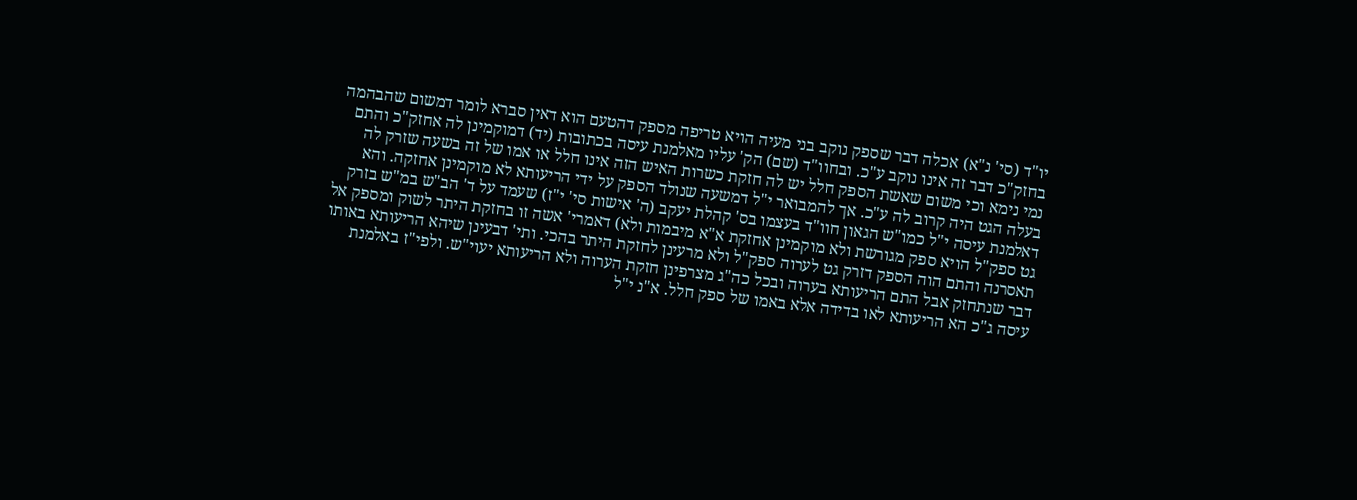יו"ד (סי' נ"א) אכלה דבר שספק נוקב בני מעיה הויא טריפה מספק דהטעם הוא דאין סברא לומר דמשום שהבהמה בחזק"כ דבר זה אינו נוקב ע"כ. ובחוו"ד (שם) הק' עליו מאלמנת עיסה בכתובות (יד) דמוקמינן לה אחזק"כ והתם נמי נימא וכי משום שאשת הספק חלל יש לה חזקת כשרות האיש הזה אינו חלל או אמו של זה בשעה שזרק לה בעלה הגט היה קרוב לה ע"כ. אך להמבואר י"ל דמשעה שנולד הספק על ידי הריעותא לא מוקמינן אחזקה. והא דאלמנת עיסה י"ל כמו"ש הגאון חוו"ד בעצמו בס' קהלת יעקב (ה' אישות סי' י"ז) שעמד על ד' הב"ש במ"ש בזרק גט ספק"ל הויא ספק מגורשת ולא מוקמינן אחזקת א"א מיבמות ולא) דאמרי' אשה זו בחזקת היתר לשוק ומספק אל תאסרנה והתם הוה הספק דזרק גט לערוה ספק"ל ולא מרעינן לחזקת היתר בהכי. ותי' דבעינן שיהא הריעותא באותו דבר שנתחזק אבל התם הריעותא בערוה ובכל כה"ג מצרפינן חזקת הערוה ולא הריעותא יעוי"ש. ולפי"ז באלמנת עיסה ג"כ הא הריעותא לאו בדידה אלא באמו של ספק חלל. א"נ י"ל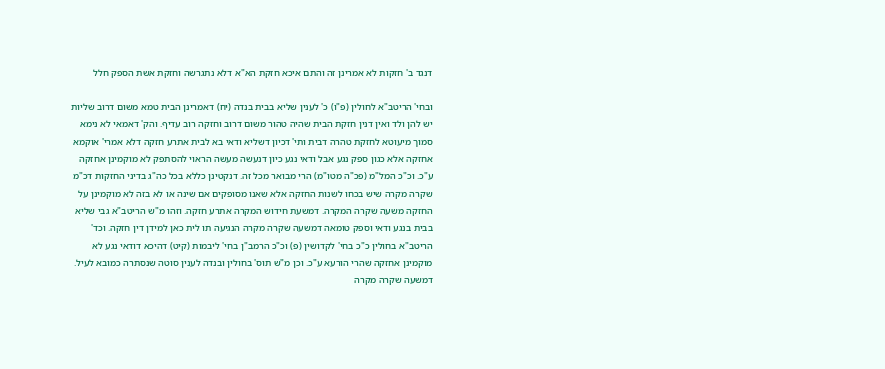דנגד ב' חזקות לא אמרינן זה והתם איכא חזקת הא"א דלא נתגרשה וחזקת אשת הספק חלל

ובחי' הריטב"א לחולין (פ"ו) כ' לענין שליא בבית בנדה (יח) דאמרינן הבית טמא משום דרוב שליות יש להן ולד ואין דנין חזקת הבית שהיה טהור משום דרוב וחזקה רוב עדיף. והק' דאמאי לא נימא סמוך מיעוטא לחזקת טהרה דבית ותי' דכיון דשליא ודאי בא לבית אתרע חזקה דלא אמרי' אוקמא אחזקה אלא כגון ספק נגע אבל ודאי נגע כיון דנעשה מעשה הראוי להסתפק לא מוקמינן אחזקה ע"כ. וכ"כ המל"מ (פכ"ה מטו"מ) הרי מבואר מכל זה. דנקטינן כללא בכל כה"ג בדיני החזקות דכ"מ שקרה מקרה שיש בכחו לשנות החזקה אלא שאנו מסופקים אם שינה או לא בזה לא מוקמינן על החזקה משעה שקרה המקרה. דמשעת חידוש המקרה אתרע חזקה. וזהו מ"ש הריטב"א גבי שליא בבית בנגע ודאי וספק טומאה דמשעה שקרה מקרה הנגיעה תו לית כאן למידן דין חזקה. וכד' הריטב"א בחולין כ"כ בחי' לקדושין (פ) וכ"כ הרמב"ן בחי' ליבמות (קיט) דהיכא דודאי נגע לא מוקמינן אחזקה שהרי הורעא ע"כ. וכן מ"ש תוס' בחולין ובנדה לענין סוטה שנסתרה כמובא לעיל. דמשעה שקרה מקרה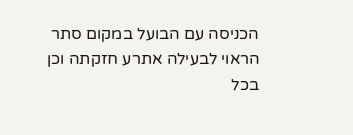הכניסה עם הבועל במקום סתר הראוי לבעילה אתרע חזקתה וכן בכל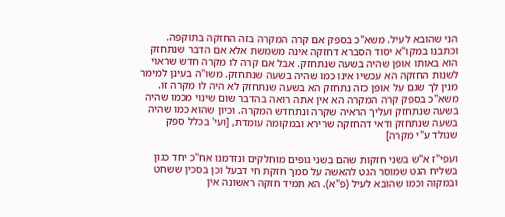הני שהובא לעיל. משא"כ בספק אם קרה המקרה בזה החזקה בתוקפה. וכתבנו במקו"א יסוד הסברא דחזקה אינה משמשת אלא אם הדבר שנתחזק הוא באותו אופן שהיה בשעה שנתחזק. אבל אם קרה לו מקרה חדש שראוי לשנות החזקה הא עכשיו אינו כמו שהיה בשעה שנתחזק. משו"ה בעינן למימר מנין לך שגם על אופן כזה נתחזק הא בשעה שנתחזק לא היה לו מקרה זו. משא"כ בספק קרה המקרה הא אין אתה רואה בהדבר שום שינוי מכמו שהיה בשעה שנתחזק ועליך הראיה שקרה ונתחדש המקרה. וכיון שהוא כמו שהיה בשעה שנתחזק ודאי דהחזקה שרירא ובמקומה עומדת, [ועי' בכלל ספק שנולד ע"י מקרה]

ועפי"ז א"ש בשני חזקות שהם בשני גופים מוחלקים ונזדמנו אח"כ יחד כגון בשליח הגט שמוסר הגט להאשה על סמך חזקת חי דבעל וכן בסכין ששחט ובמקוה וכמו שהובא לעיל (פ"א). הא תמיד חזקה ראשונה אין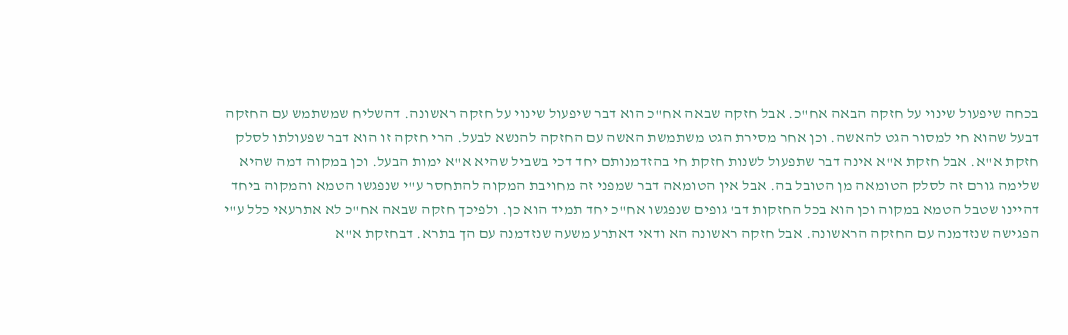בכחה שיפעול שינוי על חזקה הבאה אח"כ. אבל חזקה שבאה אח"כ הוא דבר שיפעול שינוי על חזקה ראשונה. דהשליח שמשתמש עם החזקה דבעל שהוא חי למסור הגט להאשה. וכן אחר מסירת הגט משתמשת האשה עם החזקה להנשא לבעל. הרי חזקה זו הוא דבר שפעולתו לסלק חזקת א"א. אבל חזקת א"א אינה דבר שתפעול לשנות חזקת חי בהזדמנותם יחד דכי בשביל שהיא א"א ימות הבעל. וכן במקוה דמה שהיא שלימה גורם זה לסלק הטומאה מן הטובל בה. אבל אין הטומאה דבר שמפני זה מחויבת המקוה להתחסר ע"י שנפגשו הטמא והמקוה ביחד דהיינו שטבל הטמא במקוה וכן הוא בכל החזקות דב' גופים שנפגשו אח"כ יחד תמיד הוא כן. ולפיכך חזקה שבאה אח"כ לא אתרעאי כלל ע"י הפגישה שנזדמנה עם החזקה הראשונה. אבל חזקה ראשונה הא ודאי דאתרע משעה שנזדמנה עם הך בתרא. דבחזקת א"א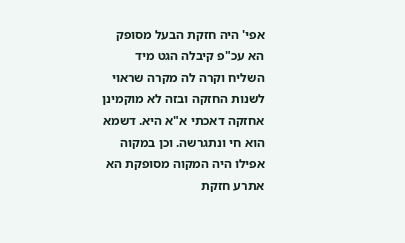אפי' היה חזקת הבעל מסופק הא עכ"פ קיבלה הגט מיד השליח וקרה לה מקרה שראוי לשנות החזקה ובזה לא מוקמינן אחזקה דאכתי א"א היא. דשמא הוא חי ונתגרשה. וכן במקוה אפילו היה המקוה מסופקת הא אתרע חזקת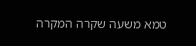טמא משעה שקרה המקרה